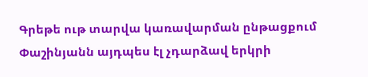Գրեթե ութ տարվա կառավարման ընթացքում Փաշինյանն այդպես էլ չդարձավ երկրի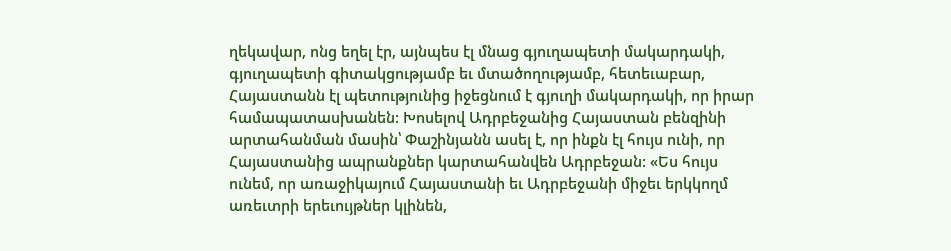ղեկավար, ոնց եղել էր, այնպես էլ մնաց գյուղապետի մակարդակի, գյուղապետի գիտակցությամբ եւ մտածողությամբ, հետեւաբար, Հայաստանն էլ պետությունից իջեցնում է գյուղի մակարդակի, որ իրար համապատասխանեն: Խոսելով Ադրբեջանից Հայաստան բենզինի արտահանման մասին՝ Փաշինյանն ասել է, որ ինքն էլ հույս ունի, որ Հայաստանից ապրանքներ կարտահանվեն Ադրբեջան: «Ես հույս ունեմ, որ առաջիկայում Հայաստանի եւ Ադրբեջանի միջեւ երկկողմ առեւտրի երեւույթներ կլինեն,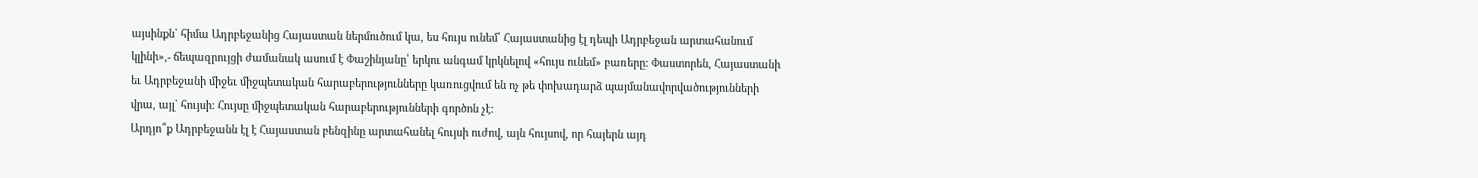այսինքն` հիմա Ադրբեջանից Հայաստան ներմուծում կա, ես հույս ունեմ՝ Հայաստանից էլ դեպի Ադրբեջան արտահանում կլինի»,- ճեպազրույցի ժամանակ ասում է Փաշինյանը՝ երկու անգամ կրկնելով «հույս ունեմ» բառերը: Փաստորեն, Հայաստանի եւ Ադրբեջանի միջեւ միջպետական հարաբերությունները կառուցվում են ոչ թե փոխադարձ պայմանավորվածությունների վրա, այլ` հույսի: Հույսը միջպետական հարաբերությունների գործոն չէ:
Արդյո՞ք Ադրբեջանն էլ է Հայաստան բենզինը արտահանել հույսի ուժով, այն հույսով, որ հայերն այդ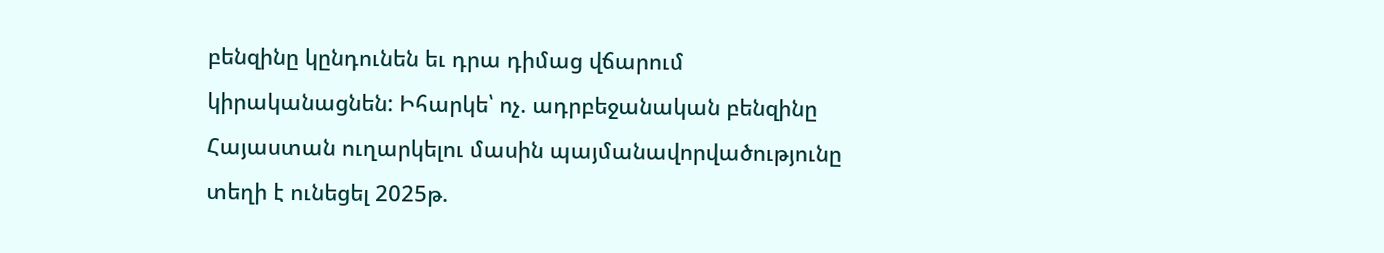բենզինը կընդունեն եւ դրա դիմաց վճարում կիրականացնեն: Իհարկե՝ ոչ. ադրբեջանական բենզինը Հայաստան ուղարկելու մասին պայմանավորվածությունը տեղի է ունեցել 2025թ.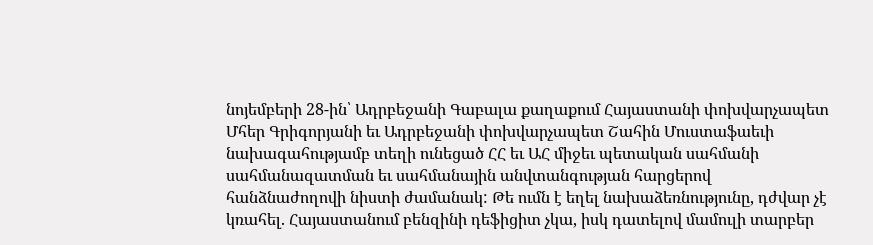նոյեմբերի 28-ին՝ Ադրբեջանի Գաբալա քաղաքում Հայաստանի փոխվարչապետ Մհեր Գրիգորյանի եւ Ադրբեջանի փոխվարչապետ Շահին Մուստաֆաեւի նախագահությամբ տեղի ունեցած ՀՀ եւ ԱՀ միջեւ պետական սահմանի սահմանազատման եւ սահմանային անվտանգության հարցերով հանձնաժողովի նիստի ժամանակ: Թե ումն է եղել նախաձեռնությունը, դժվար չէ կռահել. Հայաստանում բենզինի դեֆիցիտ չկա, իսկ դատելով մամուլի տարբեր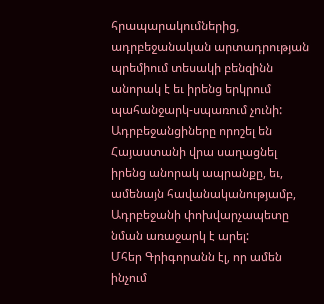հրապարակումներից, ադրբեջանական արտադրության պրեմիում տեսակի բենզինն անորակ է եւ իրենց երկրում պահանջարկ-սպառում չունի: Ադրբեջանցիները որոշել են Հայաստանի վրա սաղացնել իրենց անորակ ապրանքը, եւ, ամենայն հավանականությամբ, Ադրբեջանի փոխվարչապետը նման առաջարկ է արել:
Մհեր Գրիգորանն էլ, որ ամեն ինչում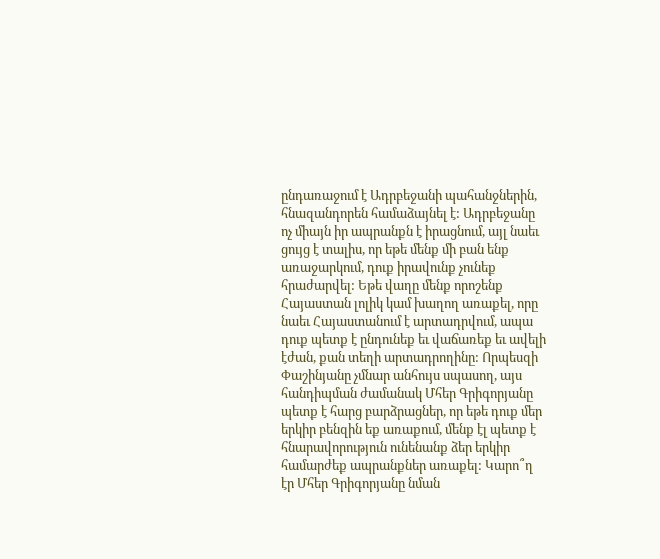ընդառաջում է Ադրբեջանի պահանջներին, հնազանդորեն համաձայնել է: Ադրբեջանը ոչ միայն իր ապրանքն է իրացնում, այլ նաեւ ցույց է տալիս, որ եթե մենք մի բան ենք առաջարկում, դուք իրավունք չունեք հրաժարվել: Եթե վաղը մենք որոշենք Հայաստան լոլիկ կամ խաղող առաքել, որը նաեւ Հայաստանում է արտադրվում, ապա դուք պետք է ընդունեք եւ վաճառեք եւ ավելի էժան, քան տեղի արտադրողինը: Որպեսզի Փաշինյանը չմնար անհույս սպասող, այս հանդիպման ժամանակ Մհեր Գրիգորյանը պետք է հարց բարձրացներ, որ եթե դուք մեր երկիր բենզին եք առաքում, մենք էլ պետք է հնարավորություն ունենանք ձեր երկիր համարժեք ապրանքներ առաքել: Կարո՞ղ էր Մհեր Գրիգորյանը նման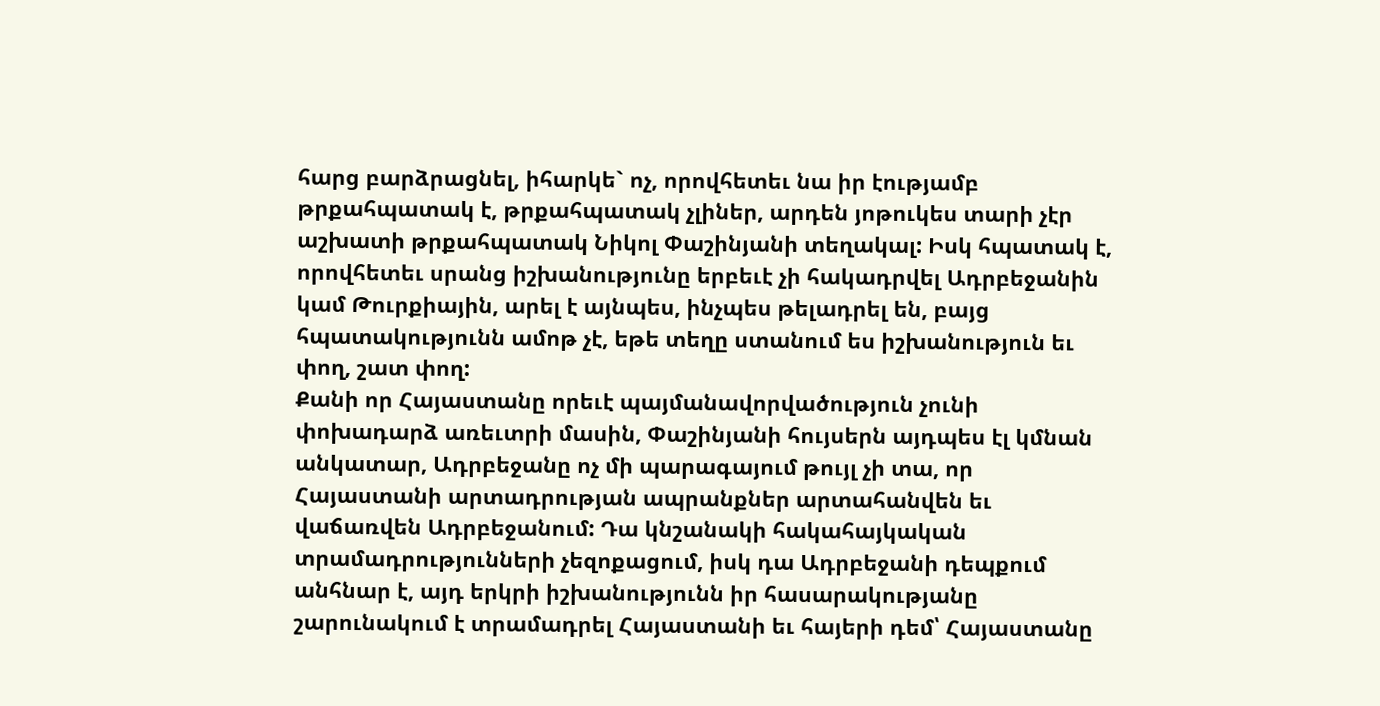հարց բարձրացնել, իհարկե` ոչ, որովհետեւ նա իր էությամբ թրքահպատակ է, թրքահպատակ չլիներ, արդեն յոթուկես տարի չէր աշխատի թրքահպատակ Նիկոլ Փաշինյանի տեղակալ: Իսկ հպատակ է, որովհետեւ սրանց իշխանությունը երբեւէ չի հակադրվել Ադրբեջանին կամ Թուրքիային, արել է այնպես, ինչպես թելադրել են, բայց հպատակությունն ամոթ չէ, եթե տեղը ստանում ես իշխանություն եւ փող, շատ փող:
Քանի որ Հայաստանը որեւէ պայմանավորվածություն չունի փոխադարձ առեւտրի մասին, Փաշինյանի հույսերն այդպես էլ կմնան անկատար, Ադրբեջանը ոչ մի պարագայում թույլ չի տա, որ Հայաստանի արտադրության ապրանքներ արտահանվեն եւ վաճառվեն Ադրբեջանում: Դա կնշանակի հակահայկական տրամադրությունների չեզոքացում, իսկ դա Ադրբեջանի դեպքում անհնար է, այդ երկրի իշխանությունն իր հասարակությանը շարունակում է տրամադրել Հայաստանի եւ հայերի դեմ՝ Հայաստանը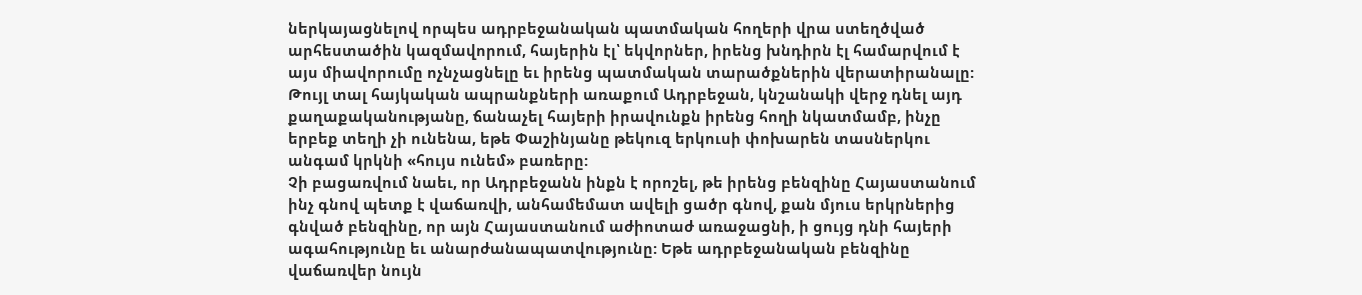ներկայացնելով որպես ադրբեջանական պատմական հողերի վրա ստեղծված արհեստածին կազմավորում, հայերին էլ՝ եկվորներ, իրենց խնդիրն էլ համարվում է այս միավորումը ոչնչացնելը եւ իրենց պատմական տարածքներին վերատիրանալը: Թույլ տալ հայկական ապրանքների առաքում Ադրբեջան, կնշանակի վերջ դնել այդ քաղաքականությանը, ճանաչել հայերի իրավունքն իրենց հողի նկատմամբ, ինչը երբեք տեղի չի ունենա, եթե Փաշինյանը թեկուզ երկուսի փոխարեն տասներկու անգամ կրկնի «հույս ունեմ» բառերը:
Չի բացառվում նաեւ, որ Ադրբեջանն ինքն է որոշել, թե իրենց բենզինը Հայաստանում ինչ գնով պետք է վաճառվի, անհամեմատ ավելի ցածր գնով, քան մյուս երկրներից գնված բենզինը, որ այն Հայաստանում աժիոտաժ առաջացնի, ի ցույց դնի հայերի ագահությունը եւ անարժանապատվությունը: Եթե ադրբեջանական բենզինը վաճառվեր նույն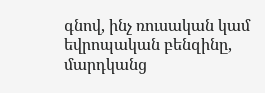գնով, ինչ ռուսական կամ եվրոպական բենզինը, մարդկանց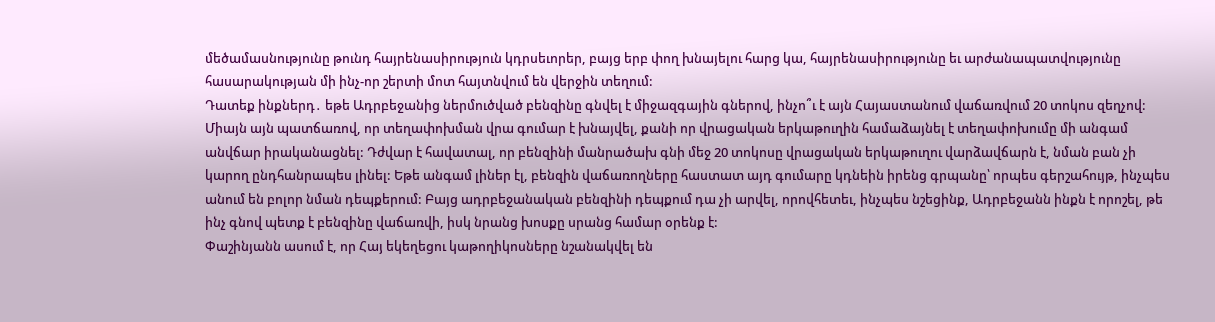մեծամասնությունը թունդ հայրենասիրություն կդրսեւորեր, բայց երբ փող խնայելու հարց կա, հայրենասիրությունը եւ արժանապատվությունը հասարակության մի ինչ-որ շերտի մոտ հայտնվում են վերջին տեղում:
Դատեք ինքներդ․ եթե Ադրբեջանից ներմուծված բենզինը գնվել է միջազգային գներով, ինչո՞ւ է այն Հայաստանում վաճառվում 20 տոկոս զեղչով: Միայն այն պատճառով, որ տեղափոխման վրա գումար է խնայվել, քանի որ վրացական երկաթուղին համաձայնել է տեղափոխումը մի անգամ անվճար իրականացնել: Դժվար է հավատալ, որ բենզինի մանրածախ գնի մեջ 20 տոկոսը վրացական երկաթուղու վարձավճարն է, նման բան չի կարող ընդհանրապես լինել: Եթե անգամ լիներ էլ, բենզին վաճառողները հաստատ այդ գումարը կդնեին իրենց գրպանը՝ որպես գերշահույթ, ինչպես անում են բոլոր նման դեպքերում: Բայց ադրբեջանական բենզինի դեպքում դա չի արվել, որովհետեւ, ինչպես նշեցինք, Ադրբեջանն ինքն է որոշել, թե ինչ գնով պետք է բենզինը վաճառվի, իսկ նրանց խոսքը սրանց համար օրենք է:
Փաշինյանն ասում է, որ Հայ եկեղեցու կաթողիկոսները նշանակվել են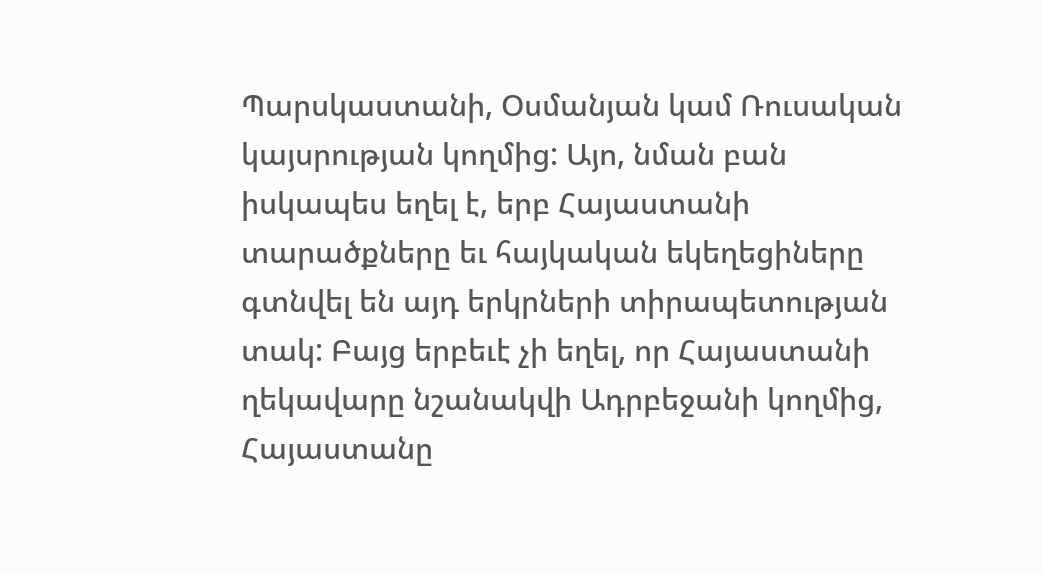Պարսկաստանի, Օսմանյան կամ Ռուսական կայսրության կողմից: Այո, նման բան իսկապես եղել է, երբ Հայաստանի տարածքները եւ հայկական եկեղեցիները գտնվել են այդ երկրների տիրապետության տակ: Բայց երբեւէ չի եղել, որ Հայաստանի ղեկավարը նշանակվի Ադրբեջանի կողմից, Հայաստանը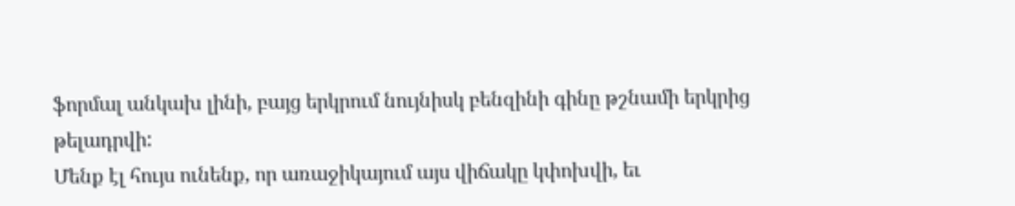ֆորմալ անկախ լինի, բայց երկրում նույնիսկ բենզինի գինը թշնամի երկրից թելադրվի:
Մենք էլ հույս ունենք, որ առաջիկայում այս վիճակը կփոխվի, եւ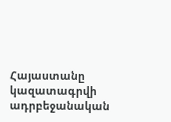Հայաստանը կազատագրվի ադրբեջանական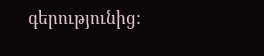գերությունից: